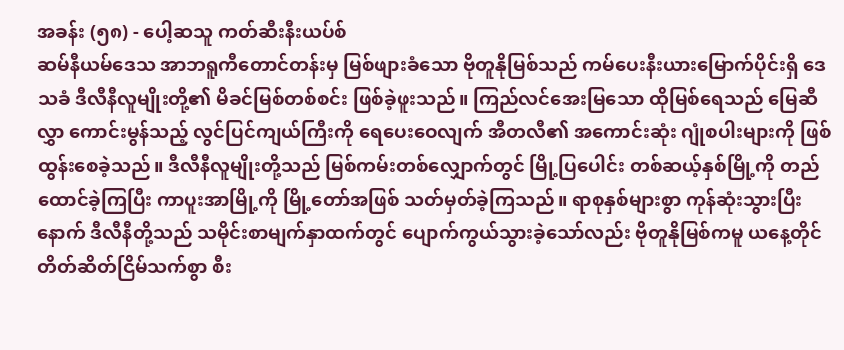အခန်း (၅၈) - ပေါ့ဆသူ ကတ်ဆီးနီးယပ်စ်
ဆမ်နီယမ်ဒေသ အာဘရူကီတောင်တန်းမှ မြစ်ဖျားခံသော ဗိုတူနိုမြစ်သည် ကမ်ပေးနီးယားမြောက်ပိုင်းရှိ ဒေသခံ ဒီလီနီလူမျိုးတို့၏ မိခင်မြစ်တစ်စင်း ဖြစ်ခဲ့ဖူးသည်။ ကြည်လင်အေးမြသော ထိုမြစ်ရေသည် မြေဆီလွှာ ကောင်းမွန်သည့် လွင်ပြင်ကျယ်ကြီးကို ရေပေးဝေလျက် အီတလီ၏ အကောင်းဆုံး ဂျုံစပါးများကို ဖြစ်ထွန်းစေခဲ့သည်။ ဒီလီနီလူမျိုးတို့သည် မြစ်ကမ်းတစ်လျှောက်တွင် မြို့ပြပေါင်း တစ်ဆယ့်နှစ်မြို့ကို တည်ထောင်ခဲ့ကြပြီး ကာပူးအာမြို့ကို မြို့တော်အဖြစ် သတ်မှတ်ခဲ့ကြသည်။ ရာစုနှစ်များစွာ ကုန်ဆုံးသွားပြီးနောက် ဒီလီနီတို့သည် သမိုင်းစာမျက်နှာထက်တွင် ပျောက်ကွယ်သွားခဲ့သော်လည်း ဗိုတူနိုမြစ်ကမူ ယနေ့တိုင် တိတ်ဆိတ်ငြိမ်သက်စွာ စီး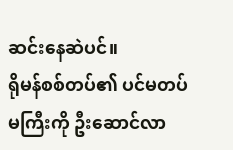ဆင်းနေဆဲပင်။
ရိုမန်စစ်တပ်၏ ပင်မတပ်မကြီးကို ဦးဆောင်လာ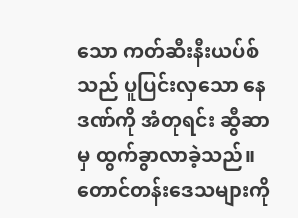သော ကတ်ဆီးနီးယပ်စ်သည် ပူပြင်းလှသော နေဒဏ်ကို အံတုရင်း ဆွီဆာမှ ထွက်ခွာလာခဲ့သည်။ တောင်တန်းဒေသများကို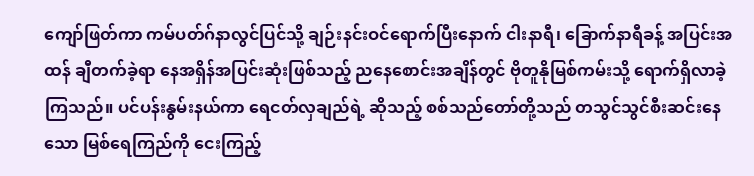ကျော်ဖြတ်ကာ ကမ်ပတ်ဂ်နာလွင်ပြင်သို့ ချဉ်းနင်းဝင်ရောက်ပြီးနောက် ငါးနာရီ၊ ခြောက်နာရီခန့် အပြင်းအထန် ချီတက်ခဲ့ရာ နေအရှိန်အပြင်းဆုံးဖြစ်သည့် ညနေစောင်းအချိန်တွင် ဗိုတူနိုမြစ်ကမ်းသို့ ရောက်ရှိလာခဲ့ကြသည်။ ပင်ပန်းနွမ်းနယ်ကာ ရေငတ်လှချည်ရဲ့ ဆိုသည့် စစ်သည်တော်တို့သည် တသွင်သွင်စီးဆင်းနေသော မြစ်ရေကြည်ကို ငေးကြည့်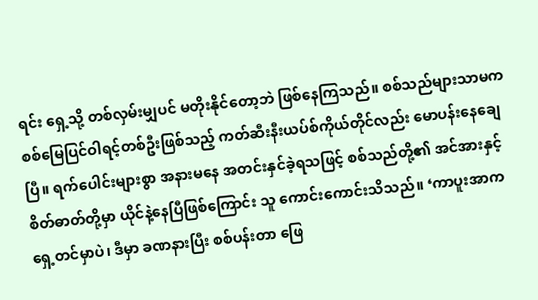ရင်း ရှေ့သို့ တစ်လှမ်းမျှပင် မတိုးနိုင်တော့ဘဲ ဖြစ်နေကြသည်။ စစ်သည်များသာမက စစ်မြေပြင်ဝါရင့်တစ်ဦးဖြစ်သည့် ကတ်ဆီးနီးယပ်စ်ကိုယ်တိုင်လည်း မောပန်းနေချေပြီ။ ရက်ပေါင်းများစွာ အနားမနေ အတင်းနှင်ခဲ့ရသဖြင့် စစ်သည်တို့၏ အင်အားနှင့် စိတ်ဓာတ်တို့မှာ ယိုင်နဲ့နေပြီဖြစ်ကြောင်း သူ ကောင်းကောင်းသိသည်။ ‘ကာပူးအာက ရှေ့တင်မှာပဲ၊ ဒီမှာ ခဏနားပြီး စစ်ပန်းတာ ဖြေ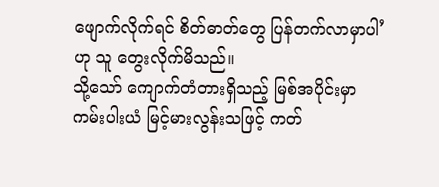ဖျောက်လိုက်ရင် စိတ်ဓာတ်တွေ ပြန်တက်လာမှာပါ’ ဟု သူ တွေးလိုက်မိသည်။
သို့သော် ကျောက်တံတားရှိသည့် မြစ်အပိုင်းမှာ ကမ်းပါးယံ မြင့်မားလွန်းသဖြင့် ကတ်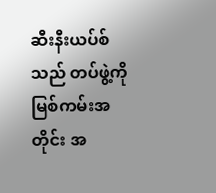ဆီးနီးယပ်စ်သည် တပ်ဖွဲ့ကို မြစ်ကမ်းအတိုင်း အ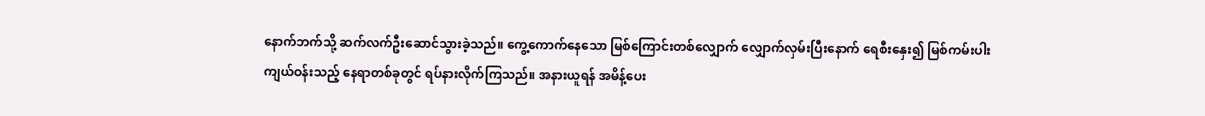နောက်ဘက်သို့ ဆက်လက်ဦးဆောင်သွားခဲ့သည်။ ကွေ့ကောက်နေသော မြစ်ကြောင်းတစ်လျှောက် လျှောက်လှမ်းပြီးနောက် ရေစီးနှေး၍ မြစ်ကမ်းပါး ကျယ်ဝန်းသည့် နေရာတစ်ခုတွင် ရပ်နားလိုက်ကြသည်။ အနားယူရန် အမိန့်ပေး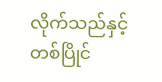လိုက်သည်နှင့် တစ်ပြိုင်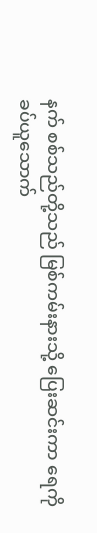နက် စစ်သည်တို့သည် မြစ်ကမ်းနားသို့ ပြေးဆင်းကာ ရေကို ခပ်ယူသောက်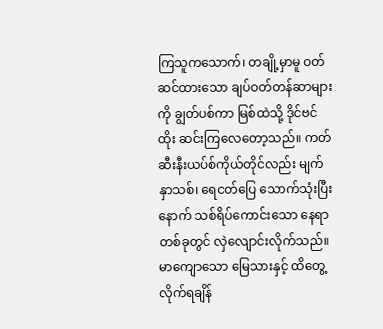ကြသူကသောက်၊ တချို့မှာမူ ဝတ်ဆင်ထားသော ချပ်ဝတ်တန်ဆာများကို ချွတ်ပစ်ကာ မြစ်ထဲသို့ ဒိုင်ဗင်ထိုး ဆင်းကြလေတော့သည်။ ကတ်ဆီးနီးယပ်စ်ကိုယ်တိုင်လည်း မျက်နှာသစ်၊ ရေငတ်ပြေ သောက်သုံးပြီးနောက် သစ်ရိပ်ကောင်းသော နေရာတစ်ခုတွင် လှဲလျောင်းလိုက်သည်။ မာကျောသော မြေသားနှင့် ထိတွေ့လိုက်ရချိန်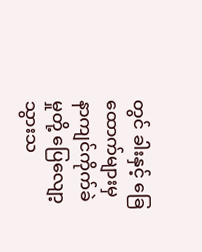တွင် ခါးနှင့် ခြေထောက်များမှ နာကျင်ကိုက်ခဲမှုတို့ ပြေလျော့သွားသ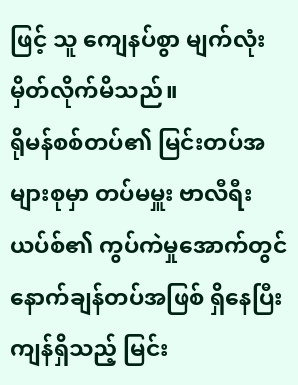ဖြင့် သူ ကျေနပ်စွာ မျက်လုံးမှိတ်လိုက်မိသည်။
ရိုမန်စစ်တပ်၏ မြင်းတပ်အများစုမှာ တပ်မမှူး ဗာလီရီးယပ်စ်၏ ကွပ်ကဲမှုအောက်တွင် နောက်ချန်တပ်အဖြစ် ရှိနေပြီး ကျန်ရှိသည့် မြင်း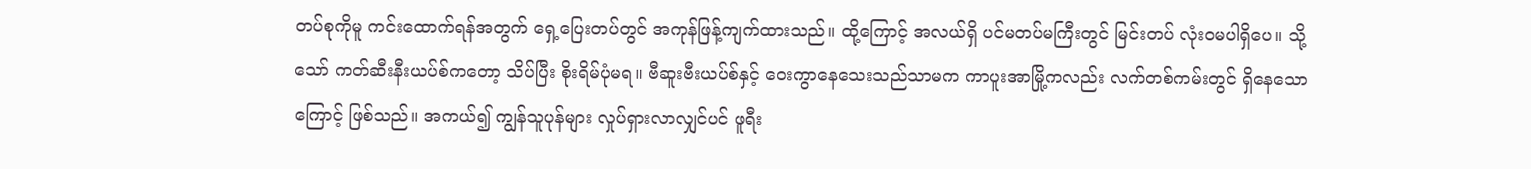တပ်စုကိုမူ ကင်းထောက်ရန်အတွက် ရှေ့ပြေးတပ်တွင် အကုန်ဖြန့်ကျက်ထားသည်။ ထို့ကြောင့် အလယ်ရှိ ပင်မတပ်မကြီးတွင် မြင်းတပ် လုံးဝမပါရှိပေ။ သို့သော် ကတ်ဆီးနီးယပ်စ်ကတော့ သိပ်ပြီး စိုးရိမ်ပုံမရ။ ဗီဆူးဗီးယပ်စ်နှင့် ဝေးကွာနေသေးသည်သာမက ကာပူးအာမြို့ကလည်း လက်တစ်ကမ်းတွင် ရှိနေသောကြောင့် ဖြစ်သည်။ အကယ်၍ ကျွန်သူပုန်များ လှုပ်ရှားလာလျှင်ပင် ဖူရီး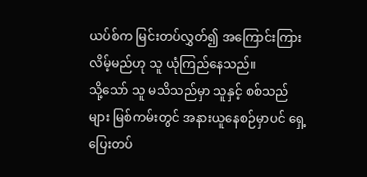ယပ်စ်က မြင်းတပ်လွှတ်၍ အကြောင်းကြားလိမ့်မည်ဟု သူ ယုံကြည်နေသည်။
သို့သော် သူ မသိသည်မှာ သူနှင့် စစ်သည်များ မြစ်ကမ်းတွင် အနားယူနေစဉ်မှာပင် ရှေ့ပြေးတပ်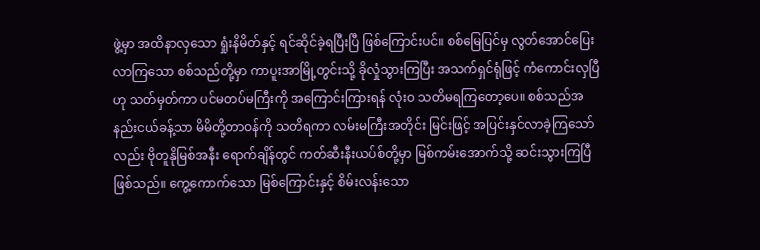ဖွဲ့မှာ အထိနာလှသော ရှုံးနိမိတ်နှင့် ရင်ဆိုင်ခဲ့ရပြီးပြီ ဖြစ်ကြောင်းပင်။ စစ်မြေပြင်မှ လွတ်အောင်ပြေးလာကြသော စစ်သည်တို့မှာ ကာပူးအာမြို့တွင်းသို့ ခိုလှုံသွားကြပြီး အသက်ရှင်ရုံဖြင့် ကံကောင်းလှပြီဟု သတ်မှတ်ကာ ပင်မတပ်မကြီးကို အကြောင်းကြားရန် လုံးဝ သတိမရကြတော့ပေ။ စစ်သည်အနည်းငယ်ခန့်သာ မိမိတို့တာဝန်ကို သတိရကာ လမ်းမကြီးအတိုင်း မြင်းဖြင့် အပြင်းနှင်လာခဲ့ကြသော်လည်း ဗိုတူနိုမြစ်အနီး ရောက်ချိန်တွင် ကတ်ဆီးနီးယပ်စ်တို့မှာ မြစ်ကမ်းအောက်သို့ ဆင်းသွားကြပြီဖြစ်သည်။ ကွေ့ကောက်သော မြစ်ကြောင်းနှင့် စိမ်းလန်းသော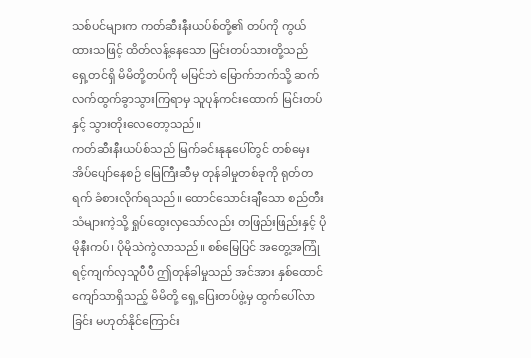သစ်ပင်များက ကတ်ဆီးနီးယပ်စ်တို့၏ တပ်ကို ကွယ်ထားသဖြင့် ထိတ်လန့်နေသော မြင်းတပ်သားတို့သည် ရှေ့တင်ရှိ မိမိတို့တပ်ကို မမြင်ဘဲ မြောက်ဘက်သို့ ဆက်လက်ထွက်ခွာသွားကြရာမှ သူပုန်ကင်းထောက် မြင်းတပ်နှင့် သွားတိုးလေတော့သည်။
ကတ်ဆီးနီးယပ်စ်သည် မြက်ခင်းနုနုပေါ်တွင် တစ်မှေးအိပ်ပျော်နေစဉ် မြေကြီးဆီမှ တုန်ခါမှုတစ်ခုကို ရုတ်တရက် ခံစားလိုက်ရသည်။ ထောင်သောင်းချီသော စည်တီးသံများကဲ့သို့ ရှုပ်ထွေးလှသော်လည်း တဖြည်းဖြည်းနှင့် ပိုမိုနီးကပ်၊ ပိုမိုသဲကွဲလာသည်။ စစ်မြေပြင် အတွေ့အကြုံရင့်ကျက်လှသူပီပီ ဤတုန်ခါမှုသည် အင်အား နှစ်ထောင်ကျော်သာရှိသည့် မိမိတို့ ရှေ့ပြေးတပ်ဖွဲ့မှ ထွက်ပေါ်လာခြင်း မဟုတ်နိုင်ကြောင်း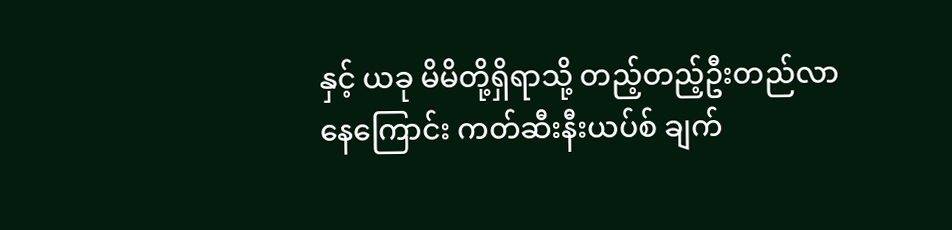နှင့် ယခု မိမိတို့ရှိရာသို့ တည့်တည့်ဦးတည်လာနေကြောင်း ကတ်ဆီးနီးယပ်စ် ချက်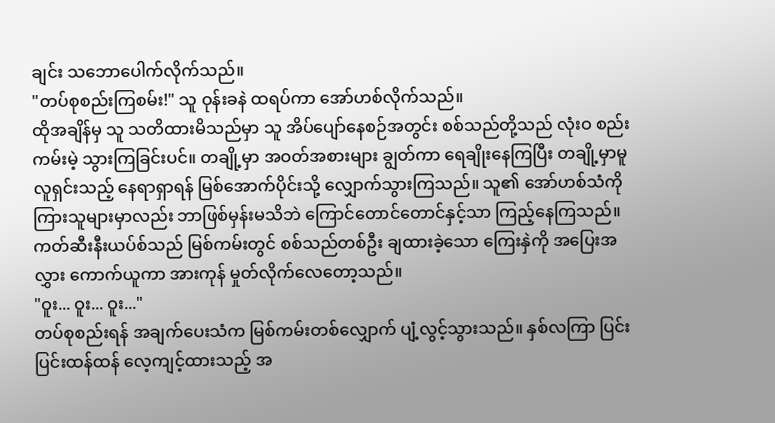ချင်း သဘောပေါက်လိုက်သည်။
"တပ်စုစည်းကြစမ်း!" သူ ဝုန်းခနဲ ထရပ်ကာ အော်ဟစ်လိုက်သည်။
ထိုအချိန်မှ သူ သတိထားမိသည်မှာ သူ အိပ်ပျော်နေစဉ်အတွင်း စစ်သည်တို့သည် လုံးဝ စည်းကမ်းမဲ့ သွားကြခြင်းပင်။ တချို့မှာ အဝတ်အစားများ ချွတ်ကာ ရေချိုးနေကြပြီး တချို့မှာမူ လူရှင်းသည့် နေရာရှာရန် မြစ်အောက်ပိုင်းသို့ လျှောက်သွားကြသည်။ သူ၏ အော်ဟစ်သံကို ကြားသူများမှာလည်း ဘာဖြစ်မှန်းမသိဘဲ ကြောင်တောင်တောင်နှင့်သာ ကြည့်နေကြသည်။ ကတ်ဆီးနီးယပ်စ်သည် မြစ်ကမ်းတွင် စစ်သည်တစ်ဦး ချထားခဲ့သော ကြေးနှဲကို အပြေးအလွှား ကောက်ယူကာ အားကုန် မှုတ်လိုက်လေတော့သည်။
"ဝူး... ဝူး... ဝူး..."
တပ်စုစည်းရန် အချက်ပေးသံက မြစ်ကမ်းတစ်လျှောက် ပျံ့လွင့်သွားသည်။ နှစ်လကြာ ပြင်းပြင်းထန်ထန် လေ့ကျင့်ထားသည့် အ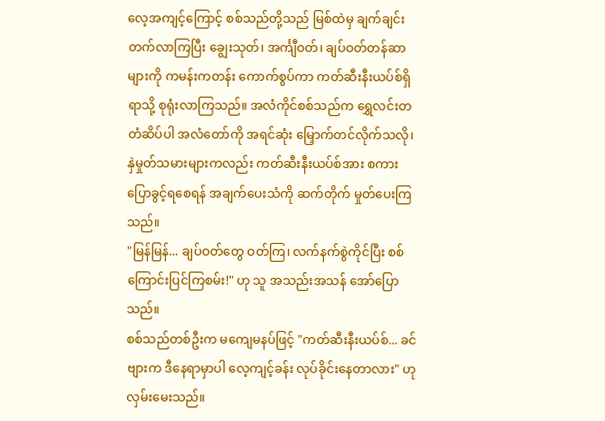လေ့အကျင့်ကြောင့် စစ်သည်တို့သည် မြစ်ထဲမှ ချက်ချင်းတက်လာကြပြီး ချွေးသုတ်၊ အင်္ကျီဝတ်၊ ချပ်ဝတ်တန်ဆာများကို ကမန်းကတန်း ကောက်စွပ်ကာ ကတ်ဆီးနီးယပ်စ်ရှိရာသို့ စုရုံးလာကြသည်။ အလံကိုင်စစ်သည်က ရွှေလင်းတတံဆိပ်ပါ အလံတော်ကို အရင်ဆုံး မြှောက်တင်လိုက်သလို၊ နှဲမှုတ်သမားများကလည်း ကတ်ဆီးနီးယပ်စ်အား စကားပြောခွင့်ရစေရန် အချက်ပေးသံကို ဆက်တိုက် မှုတ်ပေးကြသည်။
"မြန်မြန်... ချပ်ဝတ်တွေ ဝတ်ကြ၊ လက်နက်စွဲကိုင်ပြီး စစ်ကြောင်းပြင်ကြစမ်း!" ဟု သူ အသည်းအသန် အော်ပြောသည်။
စစ်သည်တစ်ဦးက မကျေမနပ်ဖြင့် "ကတ်ဆီးနီးယပ်စ်... ခင်ဗျားက ဒီနေရာမှာပါ လေ့ကျင့်ခန်း လုပ်ခိုင်းနေတာလား" ဟု လှမ်းမေးသည်။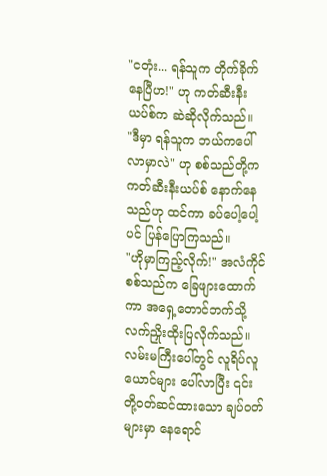"ငတုံး... ရန်သူက တိုက်ခိုက်နေပြီဟ!" ဟု ကတ်ဆီးနီးယပ်စ်က ဆဲဆိုလိုက်သည်။
"ဒီမှာ ရန်သူက ဘယ်ကပေါ်လာမှာလဲ" ဟု စစ်သည်တို့က ကတ်ဆီးနီးယပ်စ် နောက်နေသည်ဟု ထင်ကာ ခပ်ပေါ့ပေါ့ပင် ပြန်ပြောကြသည်။
"ဟိုမှာကြည့်လိုက်!" အလံကိုင်စစ်သည်က ခြေဖျားထောက်ကာ အရှေ့တောင်ဘက်သို့ လက်ညှိုးထိုးပြလိုက်သည်။ လမ်းမကြီးပေါ်တွင် လူရိပ်လူယောင်များ ပေါ်လာပြီး ၎င်းတို့ဝတ်ဆင်ထားသော ချပ်ဝတ်များမှာ နေရောင်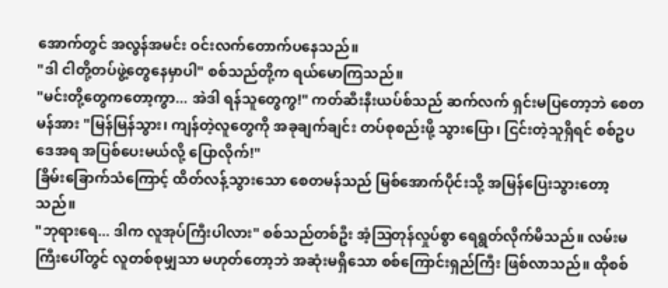အောက်တွင် အလွန်အမင်း ဝင်းလက်တောက်ပနေသည်။
"ဒါ ငါတို့တပ်ဖွဲ့တွေနေမှာပါ" စစ်သည်တို့က ရယ်မောကြသည်။
"မင်းတို့တွေကတော့ကွာ... အဲဒါ ရန်သူတွေကွ!" ကတ်ဆီးနီးယပ်စ်သည် ဆက်လက် ရှင်းမပြတော့ဘဲ စေတမန်အား "မြန်မြန်သွား၊ ကျန်တဲ့လူတွေကို အခုချက်ချင်း တပ်စုစည်းဖို့ သွားပြော၊ ငြင်းတဲ့သူရှိရင် စစ်ဥပဒေအရ အပြစ်ပေးမယ်လို့ ပြောလိုက်!"
ခြိမ်းခြောက်သံကြောင့် ထိတ်လန့်သွားသော စေတမန်သည် မြစ်အောက်ပိုင်းသို့ အမြန်ပြေးသွားတော့သည်။
"ဘုရားရေ... ဒါက လူအုပ်ကြီးပါလား" စစ်သည်တစ်ဦး အံ့ဩတုန်လှုပ်စွာ ရေရွတ်လိုက်မိသည်။ လမ်းမကြီးပေါ်တွင် လူတစ်စုမျှသာ မဟုတ်တော့ဘဲ အဆုံးမရှိသော စစ်ကြောင်းရှည်ကြီး ဖြစ်လာသည်။ ထိုစစ်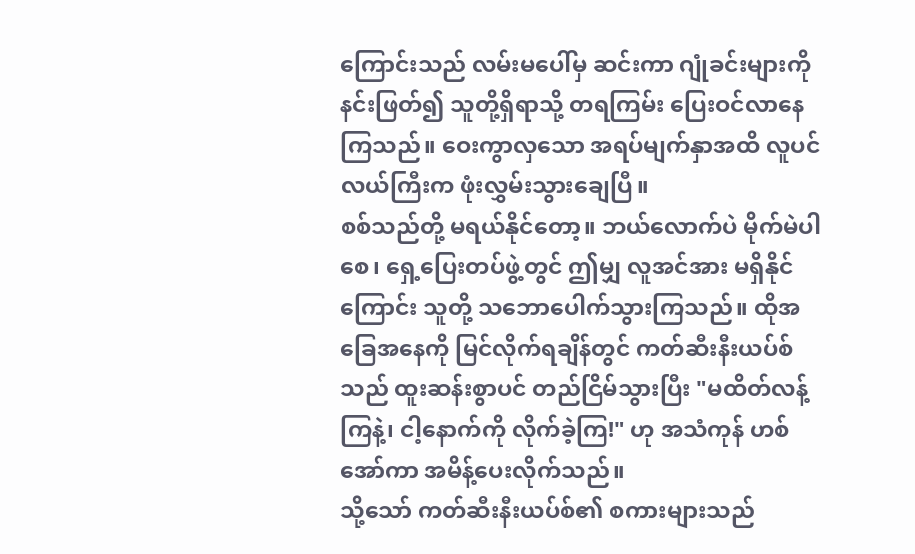ကြောင်းသည် လမ်းမပေါ်မှ ဆင်းကာ ဂျုံခင်းများကို နင်းဖြတ်၍ သူတို့ရှိရာသို့ တရကြမ်း ပြေးဝင်လာနေကြသည်။ ဝေးကွာလှသော အရပ်မျက်နှာအထိ လူပင်လယ်ကြီးက ဖုံးလွှမ်းသွားချေပြီ။
စစ်သည်တို့ မရယ်နိုင်တော့။ ဘယ်လောက်ပဲ မိုက်မဲပါစေ၊ ရှေ့ပြေးတပ်ဖွဲ့တွင် ဤမျှ လူအင်အား မရှိနိုင်ကြောင်း သူတို့ သဘောပေါက်သွားကြသည်။ ထိုအခြေအနေကို မြင်လိုက်ရချိန်တွင် ကတ်ဆီးနီးယပ်စ်သည် ထူးဆန်းစွာပင် တည်ငြိမ်သွားပြီး "မထိတ်လန့်ကြနဲ့၊ ငါ့နောက်ကို လိုက်ခဲ့ကြ!" ဟု အသံကုန် ဟစ်အော်ကာ အမိန့်ပေးလိုက်သည်။
သို့သော် ကတ်ဆီးနီးယပ်စ်၏ စကားများသည်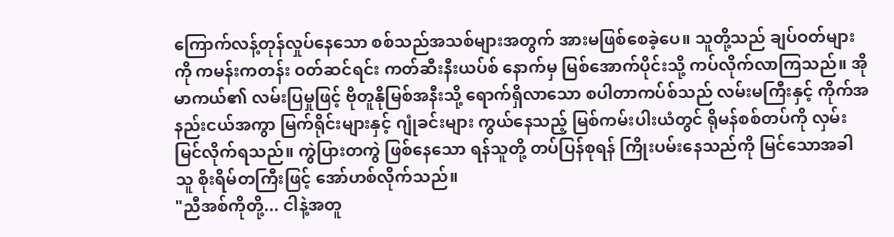ကြောက်လန့်တုန်လှုပ်နေသော စစ်သည်အသစ်များအတွက် အားမဖြစ်စေခဲ့ပေ။ သူတို့သည် ချပ်ဝတ်များကို ကမန်းကတန်း ဝတ်ဆင်ရင်း ကတ်ဆီးနီးယပ်စ် နောက်မှ မြစ်အောက်ပိုင်းသို့ ကပ်လိုက်လာကြသည်။ အိုမာကယ်၏ လမ်းပြမှုဖြင့် ဗိုတူနိုမြစ်အနီးသို့ ရောက်ရှိလာသော စပါတာကပ်စ်သည် လမ်းမကြီးနှင့် ကိုက်အနည်းငယ်အကွာ မြက်ရိုင်းများနှင့် ဂျုံခင်းများ ကွယ်နေသည့် မြစ်ကမ်းပါးယံတွင် ရိုမန်စစ်တပ်ကို လှမ်းမြင်လိုက်ရသည်။ ကွဲပြားတကွဲ ဖြစ်နေသော ရန်သူတို့ တပ်ပြန်စုရန် ကြိုးပမ်းနေသည်ကို မြင်သောအခါ သူ စိုးရိမ်တကြီးဖြင့် အော်ဟစ်လိုက်သည်။
"ညီအစ်ကိုတို့... ငါနဲ့အတူ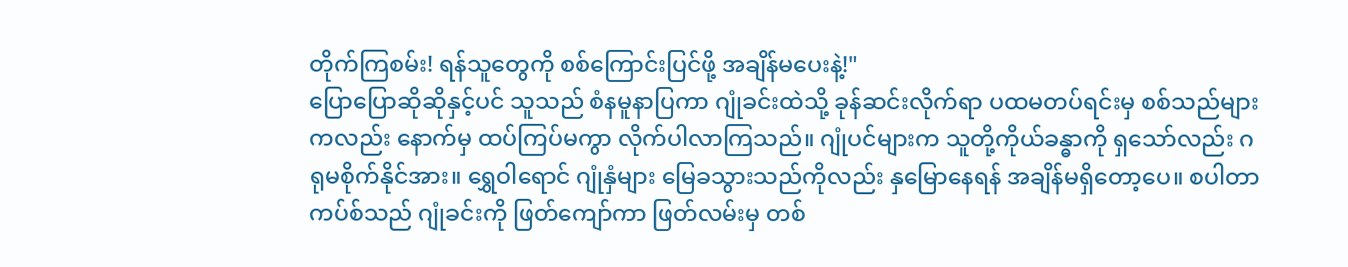တိုက်ကြစမ်း! ရန်သူတွေကို စစ်ကြောင်းပြင်ဖို့ အချိန်မပေးနဲ့!"
ပြောပြောဆိုဆိုနှင့်ပင် သူသည် စံနမူနာပြကာ ဂျုံခင်းထဲသို့ ခုန်ဆင်းလိုက်ရာ ပထမတပ်ရင်းမှ စစ်သည်များကလည်း နောက်မှ ထပ်ကြပ်မကွာ လိုက်ပါလာကြသည်။ ဂျုံပင်များက သူတို့ကိုယ်ခန္ဓာကို ရှသော်လည်း ဂရုမစိုက်နိုင်အား။ ရွှေဝါရောင် ဂျုံနှံများ မြေခသွားသည်ကိုလည်း နှမြောနေရန် အချိန်မရှိတော့ပေ။ စပါတာကပ်စ်သည် ဂျုံခင်းကို ဖြတ်ကျော်ကာ ဖြတ်လမ်းမှ တစ်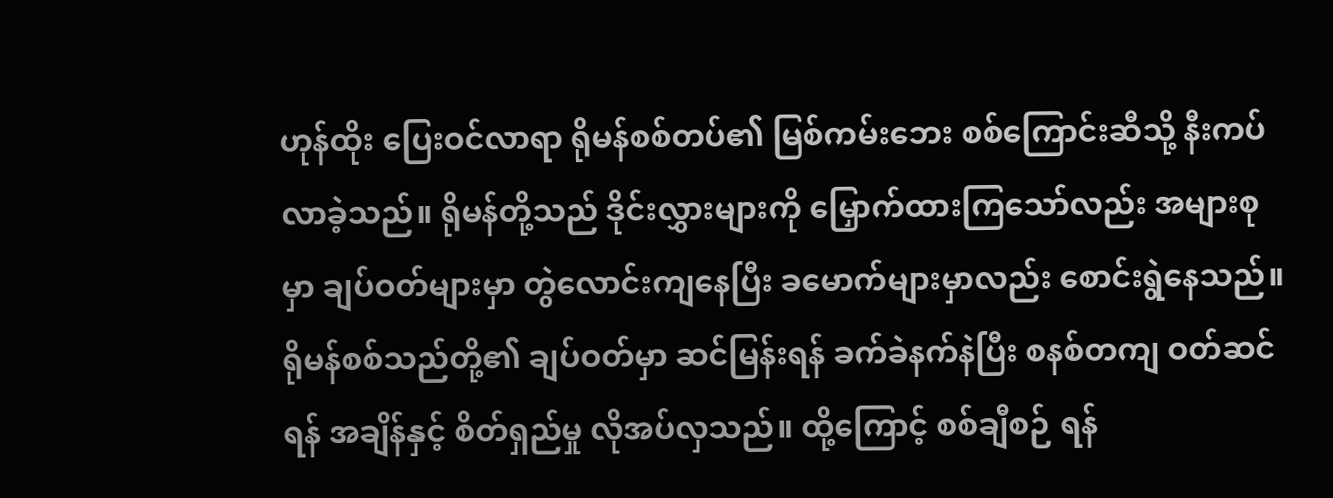ဟုန်ထိုး ပြေးဝင်လာရာ ရိုမန်စစ်တပ်၏ မြစ်ကမ်းဘေး စစ်ကြောင်းဆီသို့ နီးကပ်လာခဲ့သည်။ ရိုမန်တို့သည် ဒိုင်းလွှားများကို မြှောက်ထားကြသော်လည်း အများစုမှာ ချပ်ဝတ်များမှာ တွဲလောင်းကျနေပြီး ခမောက်များမှာလည်း စောင်းရွဲနေသည်။ ရိုမန်စစ်သည်တို့၏ ချပ်ဝတ်မှာ ဆင်မြန်းရန် ခက်ခဲနက်နဲပြီး စနစ်တကျ ဝတ်ဆင်ရန် အချိန်နှင့် စိတ်ရှည်မှု လိုအပ်လှသည်။ ထို့ကြောင့် စစ်ချီစဉ် ရန်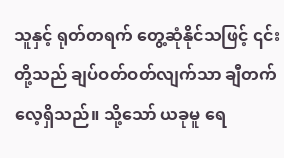သူနှင့် ရုတ်တရက် တွေ့ဆုံနိုင်သဖြင့် ၎င်းတို့သည် ချပ်ဝတ်ဝတ်လျက်သာ ချီတက်လေ့ရှိသည်။ သို့သော် ယခုမူ ရေ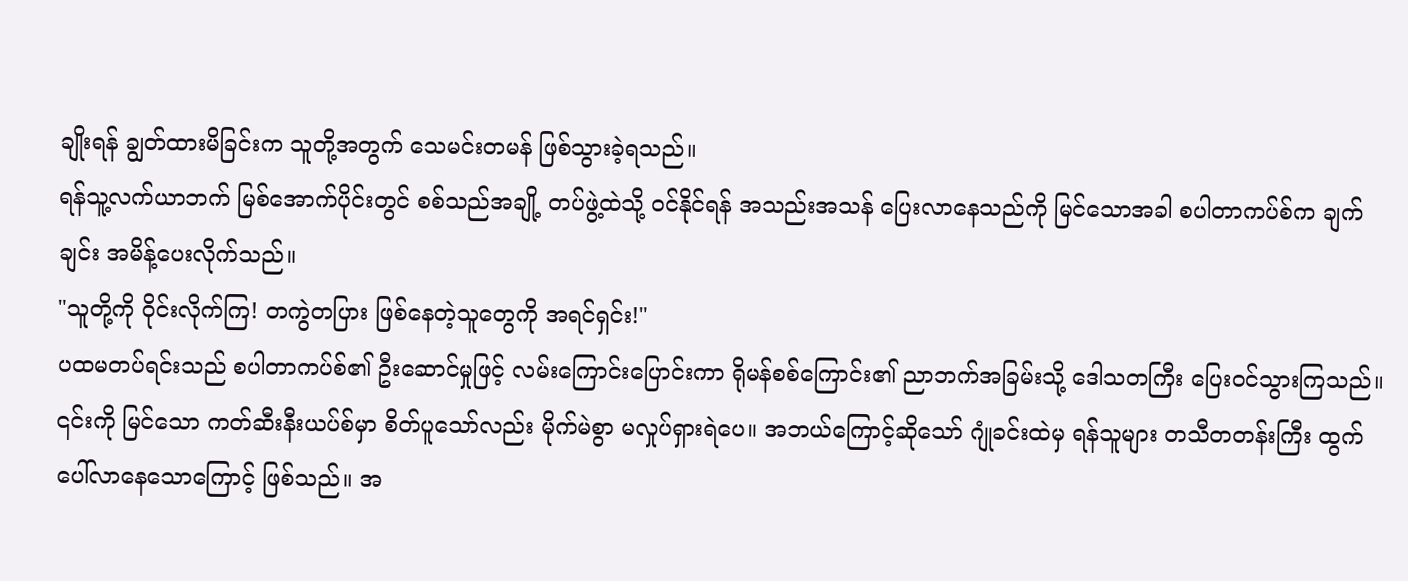ချိုးရန် ချွတ်ထားမိခြင်းက သူတို့အတွက် သေမင်းတမန် ဖြစ်သွားခဲ့ရသည်။
ရန်သူ့လက်ယာဘက် မြစ်အောက်ပိုင်းတွင် စစ်သည်အချို့ တပ်ဖွဲ့ထဲသို့ ဝင်နိုင်ရန် အသည်းအသန် ပြေးလာနေသည်ကို မြင်သောအခါ စပါတာကပ်စ်က ချက်ချင်း အမိန့်ပေးလိုက်သည်။
"သူတို့ကို ဝိုင်းလိုက်ကြ! တကွဲတပြား ဖြစ်နေတဲ့သူတွေကို အရင်ရှင်း!"
ပထမတပ်ရင်းသည် စပါတာကပ်စ်၏ ဦးဆောင်မှုဖြင့် လမ်းကြောင်းပြောင်းကာ ရိုမန်စစ်ကြောင်း၏ ညာဘက်အခြမ်းသို့ ဒေါသတကြီး ပြေးဝင်သွားကြသည်။ ၎င်းကို မြင်သော ကတ်ဆီးနီးယပ်စ်မှာ စိတ်ပူသော်လည်း မိုက်မဲစွာ မလှုပ်ရှားရဲပေ။ အဘယ်ကြောင့်ဆိုသော် ဂျုံခင်းထဲမှ ရန်သူများ တသီတတန်းကြီး ထွက်ပေါ်လာနေသောကြောင့် ဖြစ်သည်။ အ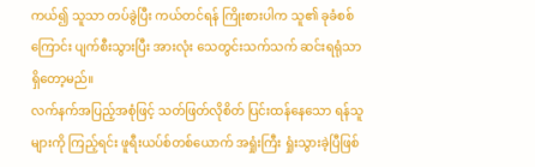ကယ်၍ သူသာ တပ်ခွဲပြီး ကယ်တင်ရန် ကြိုးစားပါက သူ၏ ခုခံစစ်ကြောင်း ပျက်စီးသွားပြီး အားလုံး သေတွင်းသက်သက် ဆင်းရရုံသာ ရှိတော့မည်။
လက်နက်အပြည့်အစုံဖြင့် သတ်ဖြတ်လိုစိတ် ပြင်းထန်နေသော ရန်သူများကို ကြည့်ရင်း ဖူရီးယပ်စ်တစ်ယောက် အရှုံးကြီး ရှုံးသွားခဲ့ပြီဖြစ်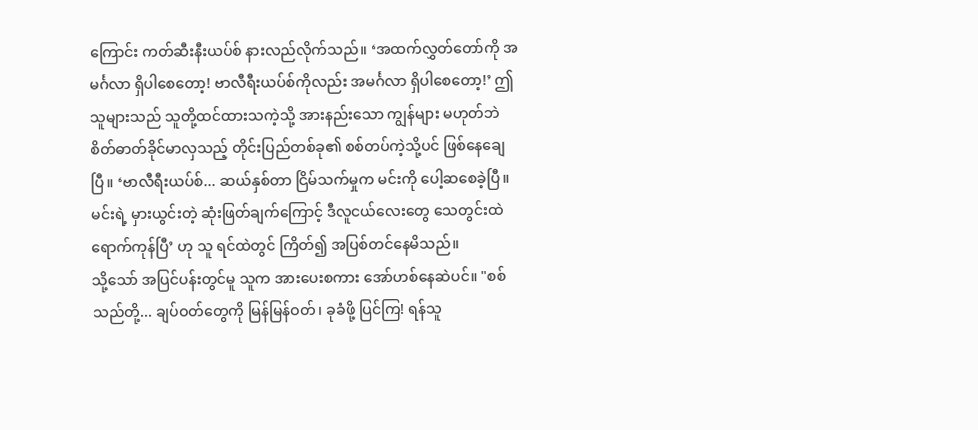ကြောင်း ကတ်ဆီးနီးယပ်စ် နားလည်လိုက်သည်။ ‘အထက်လွှတ်တော်ကို အမင်္ဂလာ ရှိပါစေတော့! ဗာလီရီးယပ်စ်ကိုလည်း အမင်္ဂလာ ရှိပါစေတော့!’ ဤသူများသည် သူတို့ထင်ထားသကဲ့သို့ အားနည်းသော ကျွန်များ မဟုတ်ဘဲ စိတ်ဓာတ်ခိုင်မာလှသည့် တိုင်းပြည်တစ်ခု၏ စစ်တပ်ကဲ့သို့ပင် ဖြစ်နေချေပြီ။ ‘ဗာလီရီးယပ်စ်... ဆယ်နှစ်တာ ငြိမ်သက်မှုက မင်းကို ပေါ့ဆစေခဲ့ပြီ။ မင်းရဲ့ မှားယွင်းတဲ့ ဆုံးဖြတ်ချက်ကြောင့် ဒီလူငယ်လေးတွေ သေတွင်းထဲ ရောက်ကုန်ပြီ’ ဟု သူ ရင်ထဲတွင် ကြိတ်၍ အပြစ်တင်နေမိသည်။
သို့သော် အပြင်ပန်းတွင်မူ သူက အားပေးစကား အော်ဟစ်နေဆဲပင်။ "စစ်သည်တို့... ချပ်ဝတ်တွေကို မြန်မြန်ဝတ်၊ ခုခံဖို့ ပြင်ကြ! ရန်သူ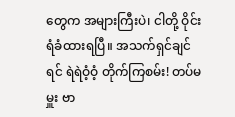တွေက အများကြီးပဲ၊ ငါတို့ ဝိုင်းရံခံထားရပြီ။ အသက်ရှင်ချင်ရင် ရဲရဲဝံ့ဝံ့ တိုက်ကြစမ်း! တပ်မမှူး ဗာ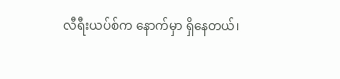လီရီးယပ်စ်က နောက်မှာ ရှိနေတယ်၊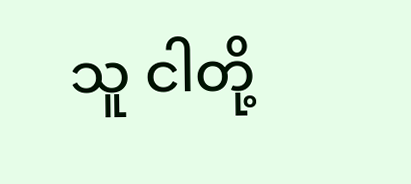သူ ငါတို့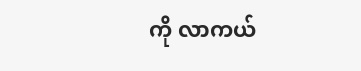ကို လာကယ်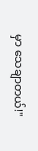မှာ သေချာတယ်!"